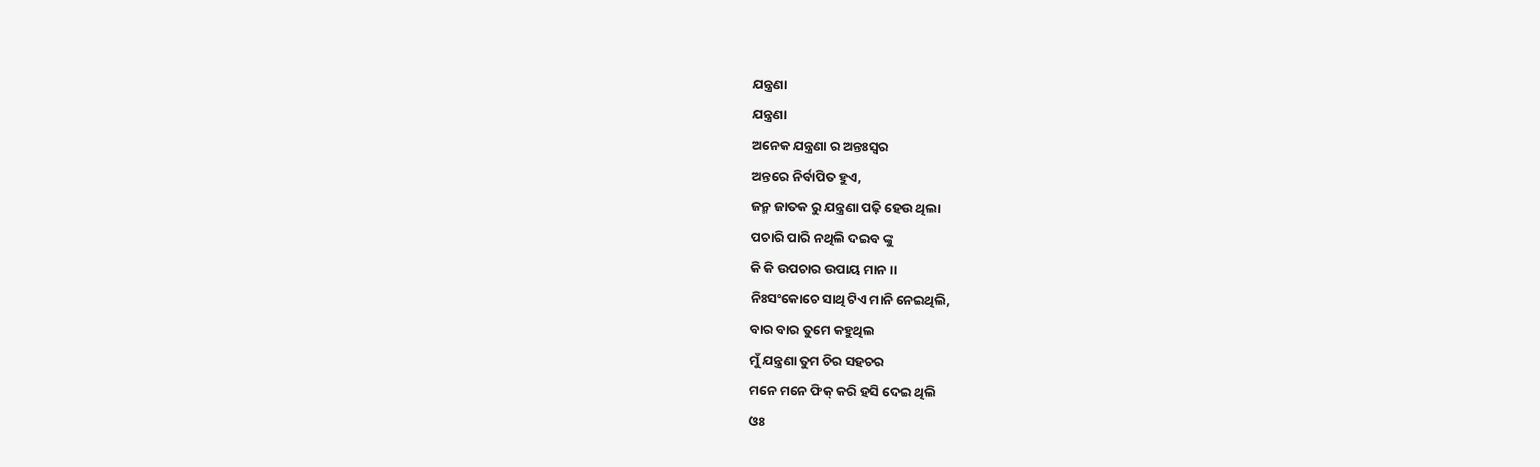ଯନ୍ତ୍ରଣା
ଯନ୍ତ୍ରଣା
ଅନେକ ଯନ୍ତ୍ରଣା ର ଅନ୍ତଃସ୍ୱର
ଅନ୍ତରେ ନିର୍ବାପିତ ହୁଏ,
ଜନ୍ମ ଜାତକ ରୁ ଯନ୍ତ୍ରଣା ପଢ଼ି ହେଉ ଥିଲା
ପଚାରି ପାରି ନଥିଲି ଦଇବ ଙ୍କୁ
କି କି ଉପଚାର ଉପାୟ ମାନ ।।
ନିଃସଂକୋଚେ ସାଥି ଟିଏ ମାନି ନେଇଥିଲି,
ବାର ବାର ତୁମେ କହୁଥିଲ
ମୁଁ ଯନ୍ତ୍ରଣା ତୁମ ଚିର ସହଚର
ମନେ ମନେ ଫିକ୍ କରି ହସି ଦେଇ ଥିଲି
ଓଃ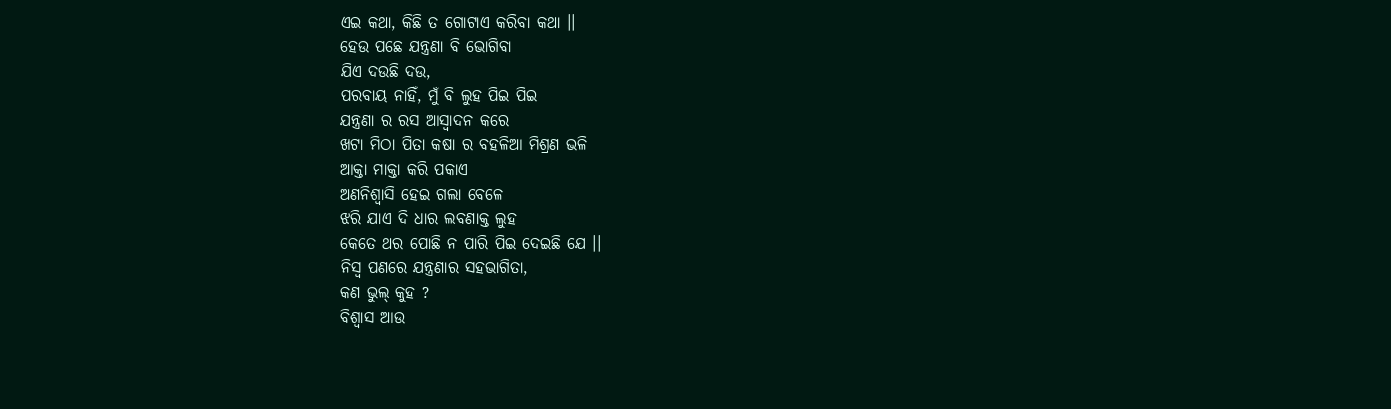ଏଇ କଥା, କିଛି ତ ଗୋଟାଏ କରିବା କଥା ।।
ହେଉ ପଛେ ଯନ୍ତ୍ରଣା ବି ଭୋଗିବା
ଯିଏ ଦଉଛି ଦଉ,
ପରବାୟ ନାହିଁ, ମୁଁ ବି ଲୁହ ପିଇ ପିଇ
ଯନ୍ତ୍ରଣା ର ରସ ଆସ୍ୱାଦନ କରେ
ଖଟା ମିଠା ପିତା କଷା ର ବହଳିଆ ମିଶ୍ରଣ ଭଳି
ଆକ୍ତା ମାକ୍ତା କରି ପକାଏ
ଅଣନିଶ୍ୱାସି ହେଇ ଗଲା ବେଳେ
ଝରି ଯାଏ ଦି ଧାର ଲବଣାକ୍ତ ଲୁହ
କେତେ ଥର ପୋଛି ନ ପାରି ପିଇ ଦେଇଛି ଯେ ।।
ନିସ୍ୱ ପଣରେ ଯନ୍ତ୍ରଣାର ସହଭାଗିତା,
କଣ ଭୁଲ୍ କୁହ ?
ବିଶ୍ୱାସ ଆଉ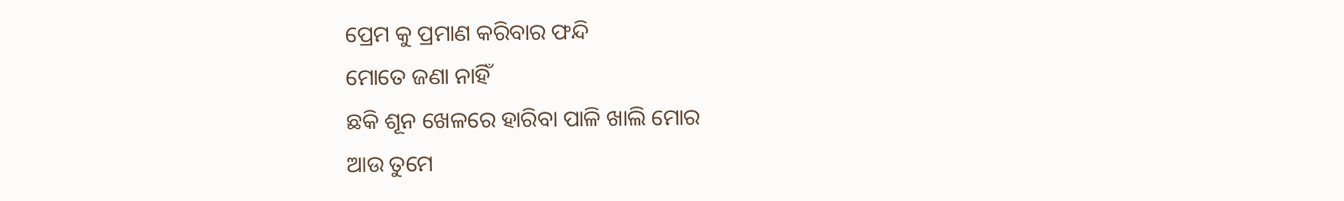ପ୍ରେମ କୁ ପ୍ରମାଣ କରିବାର ଫନ୍ଦି
ମୋତେ ଜଣା ନାହିଁ
ଛକି ଶୂନ ଖେଳରେ ହାରିବା ପାଳି ଖାଲି ମୋର
ଆଉ ତୁମେ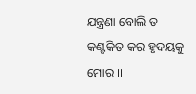ଯନ୍ତ୍ରଣା ବୋଲି ତ
କଣ୍ଟକିତ କର ହୃଦୟକୁ ମୋର ।।